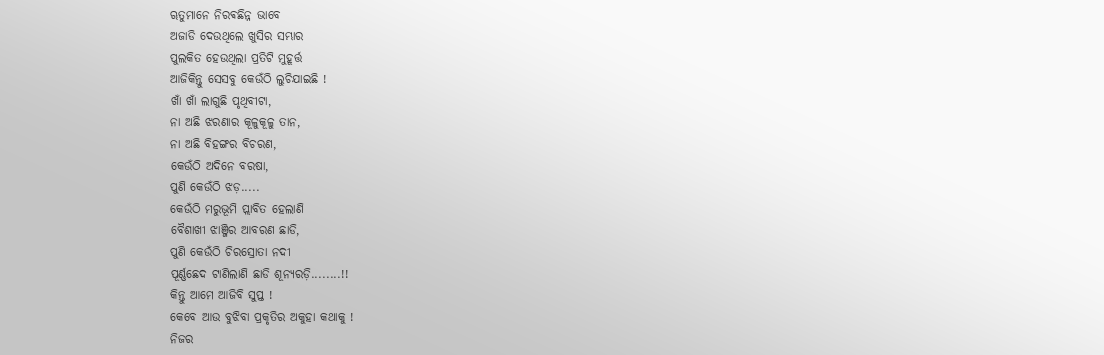ୠତୁମାନେ ନିରଵଛିନ୍ନ ଭାବେ
ଅଜାଡି ଦେଉଥିଲେ ଖୁସିର ସମ୍ଭାର
ପୁଲକିତ ହେଉଥିଲା ପ୍ରତିଟି ମୁହୂର୍ତ୍ତ
ଆଜିକିନ୍ତୁ ସେସବୁ କେଉଁଠି ଲୁଚିଯାଇଛି !
ଖାଁ ଖାଁ ଲାଗୁଛି ପୃଥିବୀଟା,
ନା ଅଛି ଝରଣାର କୂଳୁକୂଳୁ ତାନ,
ନା ଅଛି ବିହଙ୍ଗର ବିଚରଣ,
କେଉଁଠି ଅଦିନେ ବରଷା,
ପୁଣି କେଉଁଠି ଝଡ଼.....
କେଉଁଠି ମରୁଭୂମି ପ୍ଲାବିତ ହେଲାଣି
ବୈଶାଖୀ ଝାଞ୍ଜିର ଆବରଣ ଛାଡି,
ପୁଣି କେଉଁଠି ଚିରସ୍ରୋତା ନଦୀ
ପୂର୍ଣ୍ଣଛେଦ ଟାଣିଲାଣି ଛାଡି ଶୂନ୍ୟରଡ଼ି........!!
କିନ୍ତୁ ଆମେ ଆଜିବି ସୁପ୍ତ !
କେବେ ଆଉ ବୁଝିବା ପ୍ରକୃତିର ଅକୁହା କଥାକୁ !
ନିଜର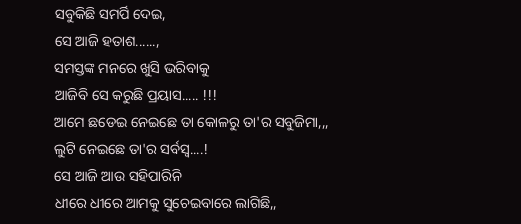ସବୁକିଛି ସମର୍ପି ଦେଇ,
ସେ ଆଜି ହତାଶ......,
ସମସ୍ତଙ୍କ ମନରେ ଖୁସି ଭରିବାକୁ
ଆଜିବି ସେ କରୁଛି ପ୍ରୟାସ..... !!!
ଆମେ ଛଡେଇ ନେଇଛେ ତା କୋଳରୁ ତା'ର ସବୁଜିମା,,,
ଲୁଟି ନେଇଛେ ତା'ର ସର୍ବସ୍ବ....!
ସେ ଆଜି ଆଉ ସହିପାରିନି
ଧୀରେ ଧୀରେ ଆମକୁ ସୁଚେଇବାରେ ଲାଗିଛି,,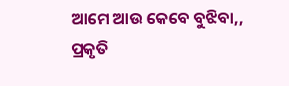ଆମେ ଆଉ କେବେ ବୁଝିବା,,
ପ୍ରକୃତି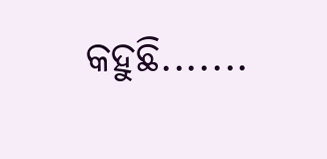କହୁଛି.......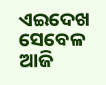ଏଇଦେଖ ସେବେଳ ଆଜି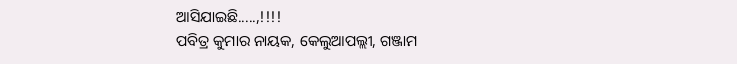ଆସିଯାଇଛି.....,!!!!
ପବିତ୍ର କୁମାର ନାୟକ, କେଲୁଆପଲ୍ଲୀ, ଗଞ୍ଜାମ